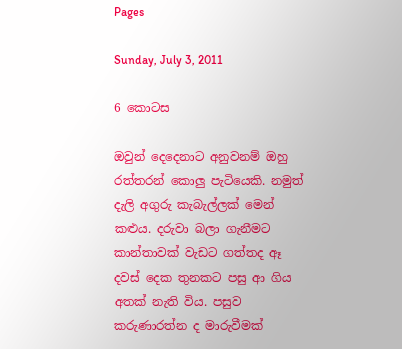Pages

Sunday, July 3, 2011

6 කොටස

ඔවුන් දෙදෙනාට අනුවනම් ඔහු රත්තරන් කොලු පැටියෙකි. නමුත් දැලි අගුරු කැබැල්ලක් මෙන් කළුය. දරුවා බලා ගැනීමට කාන්තාවක් වැඩට ගත්තද ඈ දවස් දෙක තුනකට පසු ආ ගිය අතක් නැති විය. පසුව කරුණාරත්න ද මාරුවීමක්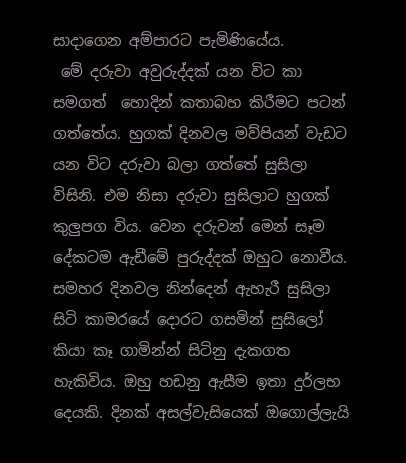සාදාගෙන අම්පාරට පැමිණියේය.
 මේ දරුවා අවුරුද්දක් යන විට කා සමගත්  හොදින් කතාබහ කිරීමට පටන් ගත්තේය. හුගක් දිනවල මව්පියන් වැඩට යන විට දරුවා බලා ගත්තේ සුසිලා විසිනි. එම නිසා දරුවා සුසිලාට හුගක් කුලුපග විය. වෙන දරුවන් මෙන් සෑම දේකටම ඇඩීමේ පුරුද්දක් ඔහුට නොවීය. සමහර දිනවල නින්දෙන් ඇහැරී සුසිලා සිටි කාමරයේ දොරට ගසමින් සුසිලෝ කියා කෑ ගාමින්න් සිටිනු දැකගත හැකිවිය. ඔහු හඩනු ඇසීම ඉතා දුර්ලභ දෙයකි. දිනක් අසල්වැසියෙක් ඔගොල්ලැයි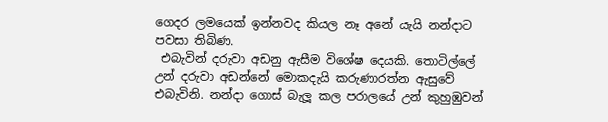ගෙදර ලමයෙක් ඉන්නවද කියල නෑ අනේ යැයි නන්දාට පවසා තිබිණ.
 එබැවින් දරුවා අඩනු ඇසීම විශේෂ දෙයකි. තොටිල්ලේ උන් දරුවා අඩන්නේ මොකදැයි කරුණාරත්න ඇසුවේ එබැවිනි. නන්දා ගොස් බැලූ කල පරාලයේ උන් කුහුඹුවන්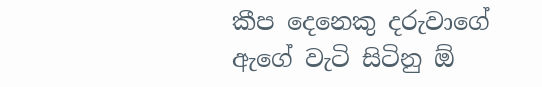කීප දෙනෙකු දරුවාගේ ඇගේ වැටි සිටිනු ඕ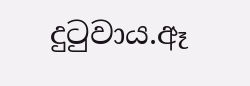දුටුවාය.ඈ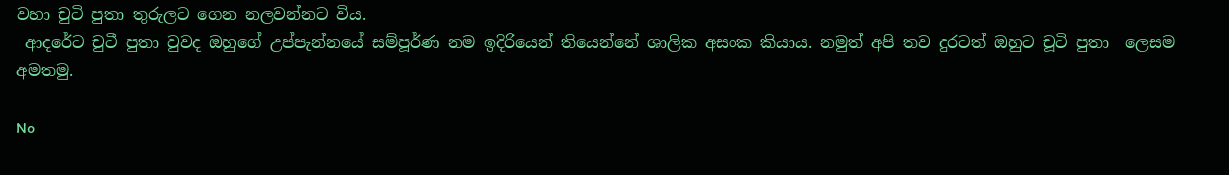වහා චුටි පුතා තුරුලට ගෙන නලවන්නට විය.
 ආදරේට චුටී පුතා වුවද ඔහුගේ උප්පැන්නයේ සම්පූර්ණ නම ඉදිරියෙන් තියෙන්නේ ශාලික අසංක කියාය. නමුත් අපි තව දුරටත් ඔහුට චූටි පුතා  ලෙසම අමතමු.

No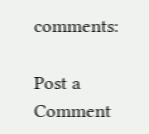comments:

Post a Comment